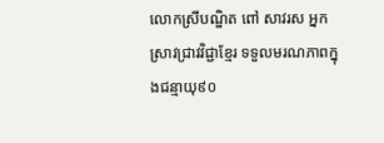លោកស្រីបណ្ឌិត ពៅ សាវរស អ្នកស្រាវជ្រាវវិជ្ជាខ្មែរ ទទួលមរណភាពក្នុងជន្មាយុ៩០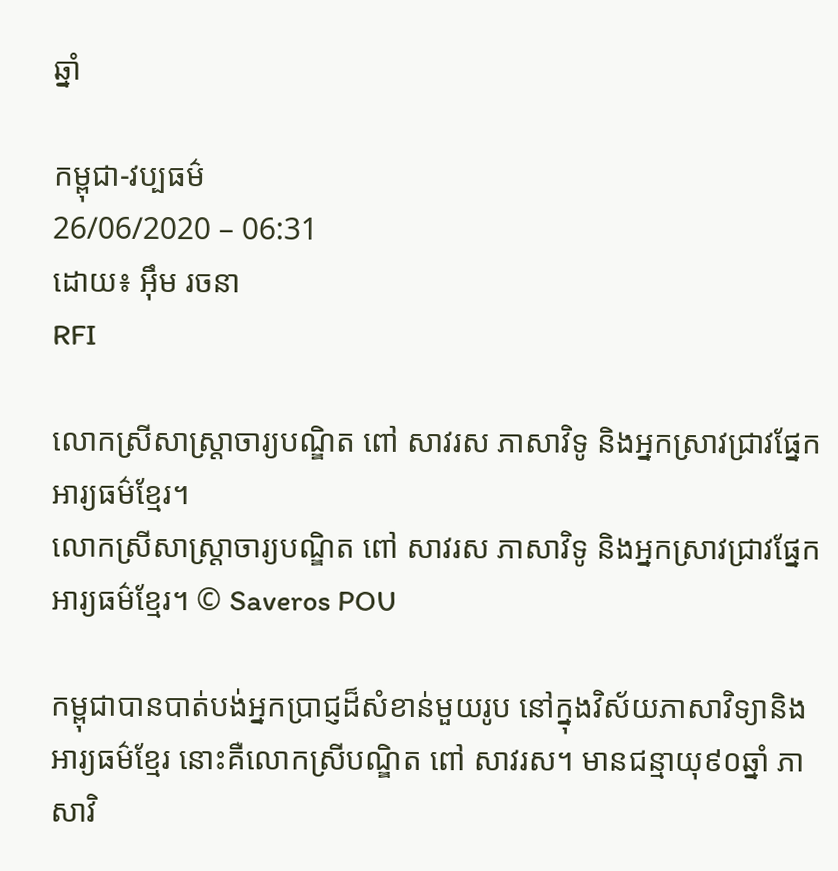ឆ្នាំ

កម្ពុជា-វប្បធម៌
26/06/2020 – 06:31
ដោយ៖ អ៊ឹម រចនា
RFI

លោកស្រីសាស្ត្រាចារ្យបណ្ឌិត ពៅ សាវរស ភាសាវិទូ និងអ្នកស្រាវជ្រាវផ្នែកអារ្យធម៌ខ្មែរ។
លោកស្រីសាស្ត្រាចារ្យបណ្ឌិត ពៅ សាវរស ភាសាវិទូ និងអ្នកស្រាវជ្រាវផ្នែកអារ្យធម៌ខ្មែរ។ © Saveros POU

កម្ពុជាបានបាត់បង់អ្នកប្រាជ្ញដ៏សំខាន់មួយរូប នៅក្នុងវិស័យភាសាវិទ្យានិងអារ្យធម៌ខ្មែរ នោះគឺលោកស្រីបណ្ឌិត ពៅ សាវរស។ មានជន្មាយុ៩០ឆ្នាំ ភាសាវិ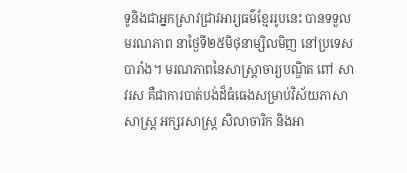ទូនិងជាអ្នកស្រាវជ្រាវអារ្យធម៌ខ្មែររូបនេះ បានទទួលមរណភាព នាថ្ងៃទី២៥មិថុនាម្សិលមិញ នៅប្រទេសបារាំង។ មរណភាពនៃសាស្ត្រាចារ្យបណ្ឌិត ពៅ សាវរស គឺជាការបាត់បង់ដ៏ធំធេងសម្រាប់វិស័យភាសាសាស្ត្រ អក្សរសាស្ត្រ សិលាចារិក និងអា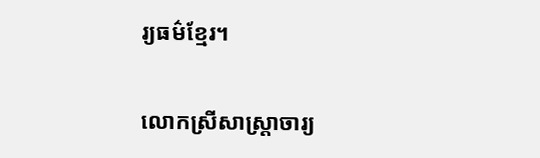រ្យធម៌ខ្មែរ។

លោកស្រីសាស្ត្រាចារ្យ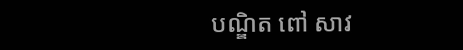បណ្ឌិត ពៅ សាវ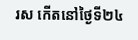រស កើតនៅថ្ងៃទី២៤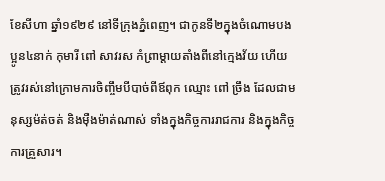ខែសីហា ឆ្នាំ១៩២៩ នៅទីក្រុងភ្នំពេញ។ ជាកូនទី២ក្នុងចំណោមបងប្អូន៤នាក់ កុមារី ពៅ សាវរស កំព្រាម្ដាយតាំងពីនៅក្មេងវ័យ ហើយត្រូវរស់នៅក្រោមការចិញ្ចឹមបីបាច់ពីឪពុក ឈ្មោះ ពៅ ច្រឹង ដែលជាមនុស្សម៉ត់ចត់ និងម៉ឺងម៉ាត់ណាស់ ទាំងក្នុងកិច្ចការរាជការ និងក្នុងកិច្ចការគ្រួសារ។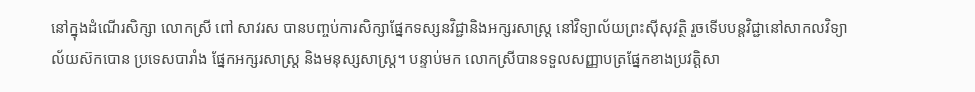នៅក្នុងដំណើរសិក្សា លោកស្រី ពៅ សាវរស បានបញ្ចប់ការសិក្សាផ្នែកទស្សនវិជ្ជានិងអក្សរសាស្ត្រ នៅវិទ្យាល័យព្រះស៊ីសុវត្ថិ រួចទើបបន្តវិជ្ជានៅសាកលវិទ្យាល័យស៊កបោន ប្រទេសបារាំង ផ្នែកអក្សរសាស្ត្រ និងមនុស្សសាស្ត្រ។ បន្ទាប់មក លោកស្រីបានទទួលសញ្ញាបត្រផ្នែកខាងប្រវត្តិសា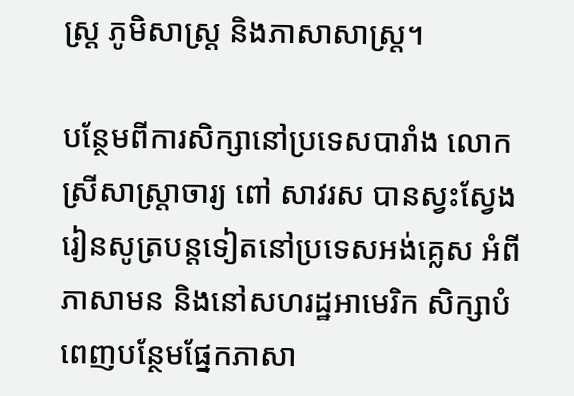ស្ត្រ ភូមិសាស្ត្រ និងភាសាសាស្ត្រ។

បន្ថែមពីការសិក្សានៅប្រទេសបារាំង លោកស្រីសាស្ត្រាចារ្យ ពៅ សាវរស បានស្វះស្វែងរៀនសូត្របន្តទៀតនៅប្រទេសអង់គ្លេស អំពីភាសាមន និងនៅសហរដ្ឋអាមេរិក សិក្សាបំពេញបន្ថែមផ្នែកភាសា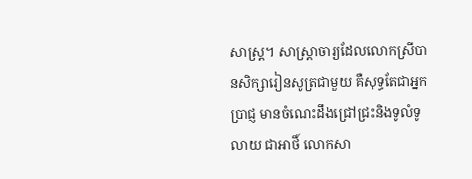សាស្ត្រ។ សាស្ត្រាចារ្យដែលលោកស្រីបានសិក្សារៀនសូត្រជាមួយ គឺសុទ្ធតែជាអ្នកប្រាជ្ញ មានចំណេះដឹងជ្រៅជ្រះនិងទូលំទូលាយ ជាអាថិ៍ លោកសា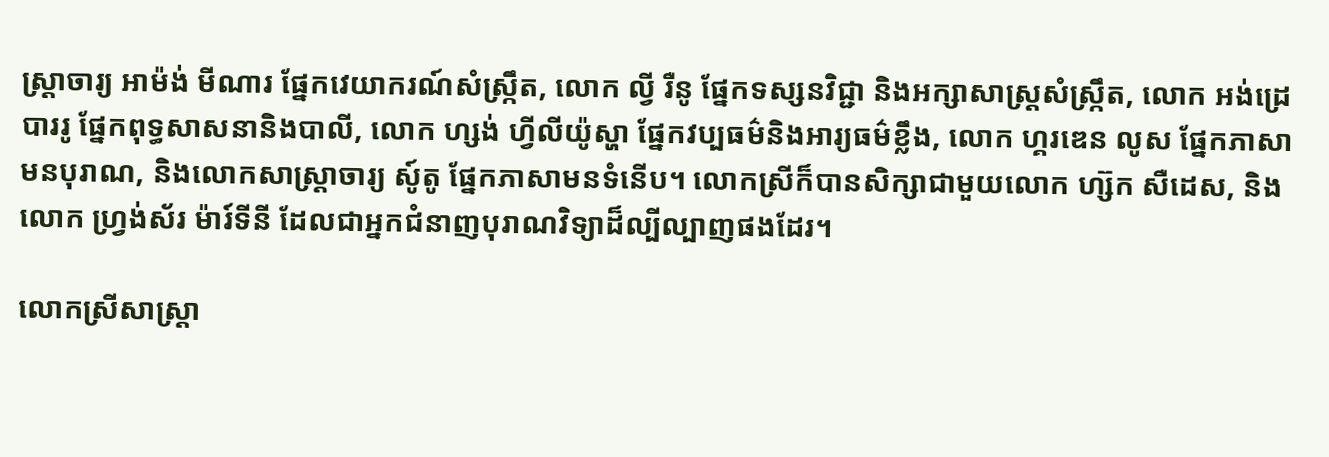ស្ត្រាចារ្យ អាម៉ង់ មីណារ ផ្នែកវេយាករណ៍សំស្ក្រឹត, លោក ល្វី រឺនូ ផ្នែកទស្សនវិជ្ជា និងអក្សាសាស្ត្រសំស្ក្រឹត, លោក អង់ដ្រេ បាររូ ផ្នែកពុទ្ធសាសនានិងបាលី, លោក ហ្សង់ ហ្វីលីយ៉ូស្ហា ផ្នែកវប្បធម៌និងអារ្យធម៌ខ្លឹង, លោក ហ្គរឌេន លូស ផ្នែកភាសាមនបុរាណ, និងលោកសាស្ត្រាចារ្យ សូ៍តូ ផ្នែកភាសាមនទំនើប។ លោកស្រីក៏បានសិក្សាជាមួយលោក ហ្ស៊ក សឺដេស, និងលោក ហ្វ្រង់ស័រ ម៉ារ៍ទីនី ដែលជាអ្នកជំនាញបុរាណវិទ្យាដ៏ល្បីល្បាញផងដែរ។

លោកស្រីសាស្ត្រា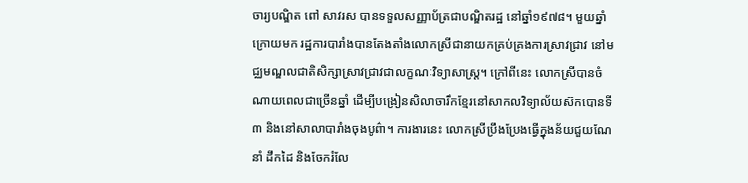ចារ្យបណ្ឌិត ពៅ សាវរស បានទទួលសញ្ញាប័ត្រជាបណ្ឌិតរដ្ឋ នៅឆ្នាំ១៩៧៨។ មួយឆ្នាំក្រោយមក រដ្ឋការបារាំងបានតែងតាំងលោកស្រីជានាយកគ្រប់គ្រងការស្រាវជ្រាវ នៅមជ្ឈមណ្ឌលជាតិសិក្សាស្រាវជ្រាវជាលក្ខណៈវិទ្យាសាស្ត្រ។ ក្រៅពីនេះ លោកស្រីបានចំណាយពេលជាច្រើនឆ្នាំ ដើម្បីបង្រៀនសិលាចារឹកខ្មែរនៅសាកលវិទ្យាល័យស៊កបោនទី៣ និងនៅសាលាបារាំងចុងបូព៌ា។ ការងារនេះ លោកស្រីប្រឹងប្រែងធ្វើក្នុងន័យជួយណែនាំ ដឹកដៃ និងចែករំលែ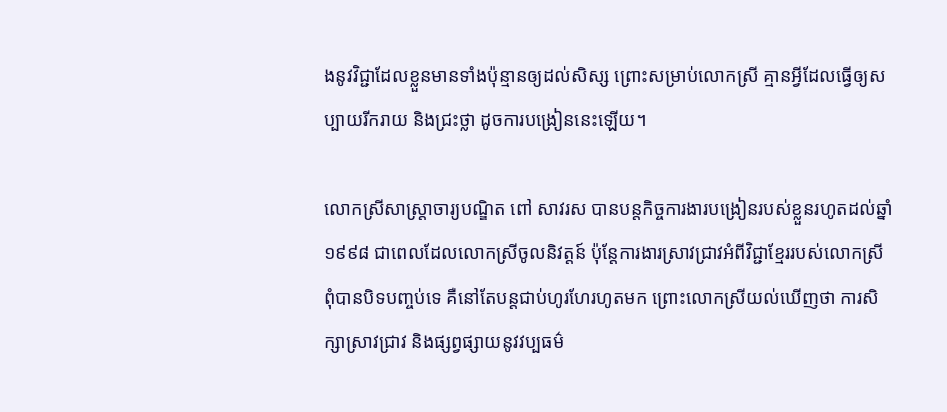ងនូវវិជ្ជាដែលខ្លួនមានទាំងប៉ុន្មានឲ្យដល់សិស្ស ព្រោះសម្រាប់លោកស្រី គ្មានអ្វីដែលធ្វើឲ្យសប្បាយរីករាយ និងជ្រះថ្លា ដូចការបង្រៀននេះឡើយ។

លោកស្រីសាស្ត្រាចារ្យបណ្ឌិត ពៅ សាវរស បានបន្តកិច្ចការងារបង្រៀនរបស់ខ្លួនរហូតដល់ឆ្នាំ១៩៩៨ ជាពេលដែលលោកស្រីចូលនិវត្តន៍ ប៉ុន្តែការងារស្រាវជ្រាវអំពីវិជ្ជាខ្មែររបស់លោកស្រី ពុំបានបិទបញ្ចប់ទេ គឺនៅតែបន្តជាប់ហូរហែរហូតមក ព្រោះលោកស្រីយល់ឃើញថា ការសិក្សាស្រាវជ្រាវ និងផ្សព្វផ្សាយនូវវប្បធម៌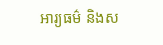អារ្យធម៌ និងស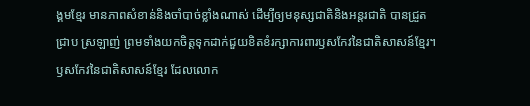ង្គមខ្មែរ មានភាពសំខាន់និងចាំបាច់ខ្លាំងណាស់ ដើម្បីឲ្យមនុស្សជាតិនិងអន្ដរជាតិ បានជ្រួតជ្រាប ស្រឡាញ់ ព្រមទាំងយកចិត្តទុកដាក់ជួយខិតខំរក្សាការពារឫសកែវនៃជាតិសាសន៍ខ្មែរ។ ឫសកែវនៃជាតិសាសន៍ខ្មែរ ដែលលោក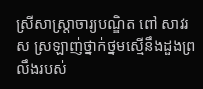ស្រីសាស្ត្រាចារ្យបណ្ឌិត ពៅ សាវរស ស្រឡាញ់ថ្នាក់ថ្នមស្មើនឹងដួងព្រលឹងរបស់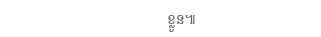ខ្លួន៕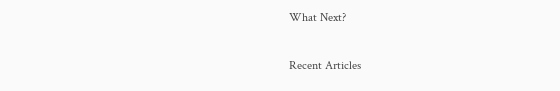What Next?

Recent Articles